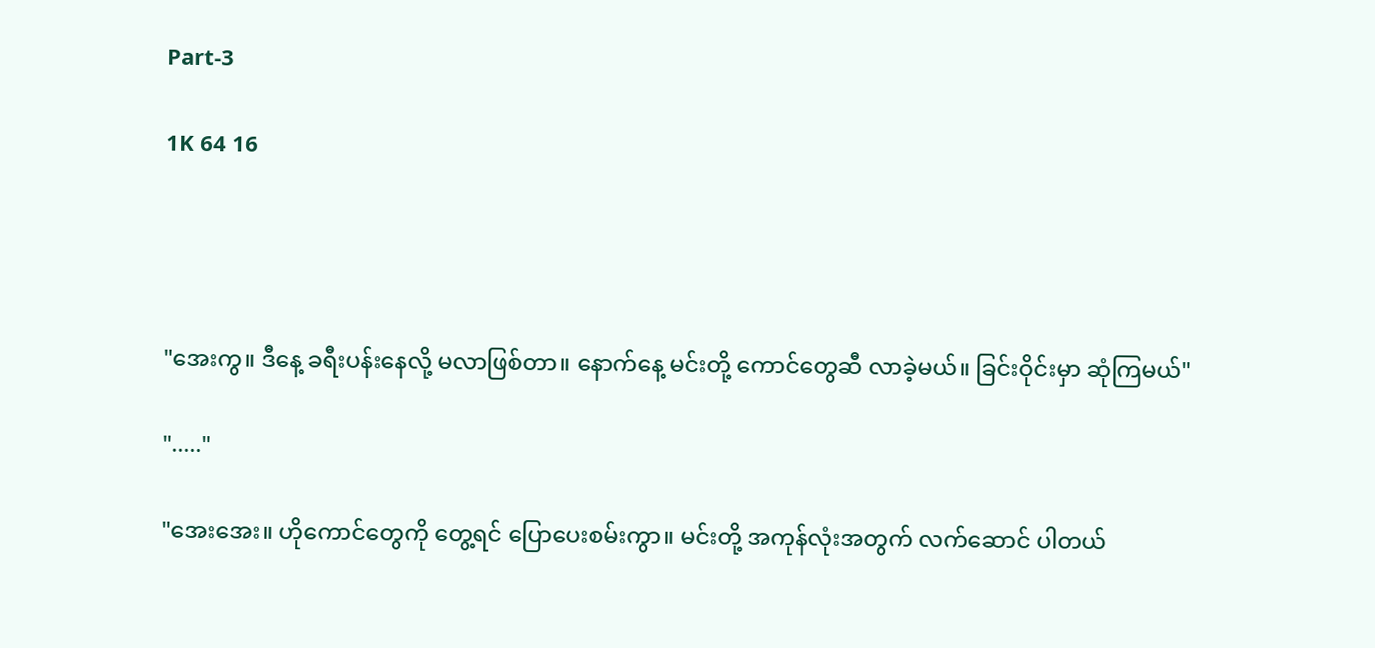Part-3

1K 64 16




"အေးကွ။ ဒီနေ့ ခရီးပန်းနေလို့ မလာဖြစ်တာ။ နောက်နေ့ မင်းတို့ ကောင်တွေဆီ လာခဲ့မယ်။ ခြင်းဝိုင်းမှာ ဆုံကြမယ်"

"....."

"အေးအေး။ ဟိုကောင်တွေကို တွေ့ရင် ပြောပေးစမ်းကွာ။ မင်းတို့ အကုန်လုံးအတွက် လက်ဆောင် ပါတယ်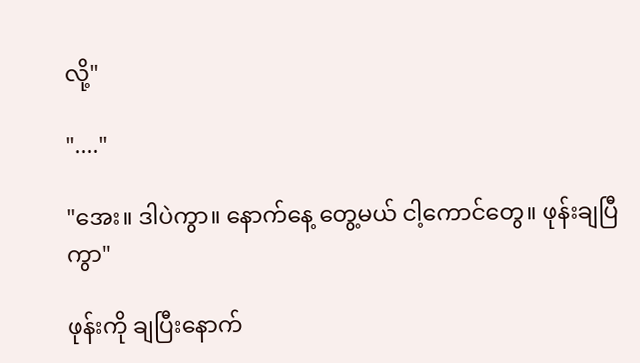လို့"

"...."

"အေး။ ဒါပဲကွာ။ နောက်နေ့ တွေ့မယ် ငါ့ကောင်တွေ။ ဖုန်းချပြီကွာ"

ဖုန်းကို ချပြီးနောက်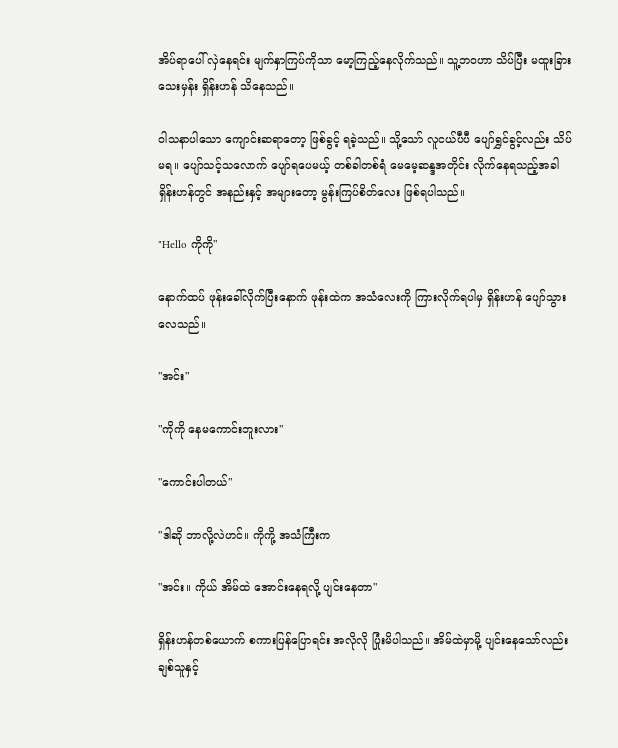အိပ်ရာပေါ် လှဲနေရင်း မျက်နှာကြပ်ကိုသာ မော့ကြည့်နေလိုက်သည်။ သူ့ဘဝဟာ သိပ်ပြီး မထူးခြားသေးမှန်း ရှိန်းဟန် သိနေသည်။

ဝါသနာပါသော ကျောင်းဆရာတော့ ဖြစ်ခွင့် ရခဲ့သည်။ သို့သော် လူငယ်ပီပီ ပျော်ရွှင်ခွင့်လည်း သိပ်မရ။ ပျော်သင့်သလောက် ပျော်ရပေမယ့် တစ်ခါတစ်ရံ မေမေ့ဆန္ဒအတိုင်း လိုက်နေရသည့်အခါ ရှိန်းဟန်တွင် အနည်းနှင့် အများတော့ မွန်းကြပ်စိတ်လေး ဖြစ်ရပါသည်။

"Hello ကိုကို"

နောက်ထပ် ဖုန်းခေါ်လိုက်ပြီးနောက် ဖုန်းထဲက အသံလေးကို ကြားလိုက်ရပါမှ ရှိန်းဟန် ပျော်သွားလေသည်။

"အင်း"

"ကိုကို နေမကောင်းဘူးလား"

"ကောင်းပါတယ်"

"ဒါဆို ဘာလို့လဲဟင်။ ကိုကို့ အသံကြီးက

"အင်း။ ကိုယ် အိမ်ထဲ အောင်းနေရလို့ ပျင်းနေတာ"

ရှိန်းဟန်တစ်ယောက် စကားပြန်ပြောရင်း အလိုလို ပြုံးမိပါသည်။ အိမ်ထဲမှာမို့ ပျင်းနေသော်လည်း ချစ်သူနှင့်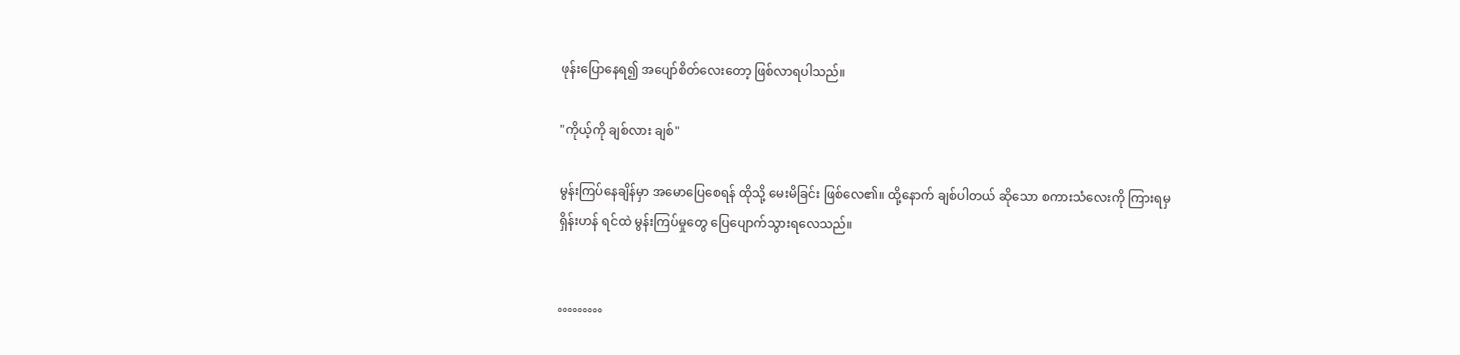ဖုန်းပြောနေရ၍ အပျော်စိတ်လေးတော့ ဖြစ်လာရပါသည်။

"ကိုယ့်ကို ချစ်လား ချစ်"

မွန်းကြပ်နေချိန်မှာ အမောပြေစေရန် ထိုသို့ မေးမိခြင်း ဖြစ်လေ၏။ ထို့နောက် ချစ်ပါတယ် ဆိုသော စကားသံလေးကို ကြားရမှ ရှိန်းဟန် ရင်ထဲ မွန်းကြပ်မှုတွေ ပြေပျောက်သွားရလေသည်။


°°°°°°°°°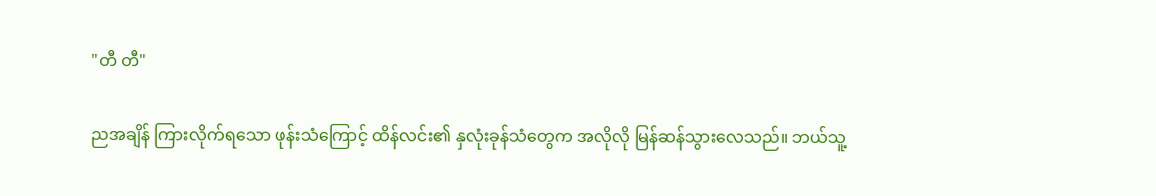"တီ တီ"

ညအချိန် ကြားလိုက်ရသော ဖုန်းသံကြောင့် ထိန်လင်း၏ နှလုံးခုန်သံတွေက အလိုလို မြန်ဆန်သွားလေသည်။ ဘယ်သူ့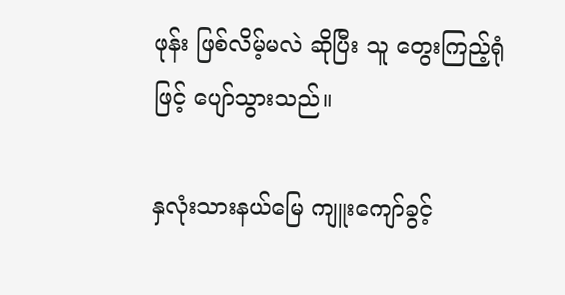ဖုန်း ဖြစ်လိမ့်မလဲ ဆိုပြီး သူ တွေးကြည့်ရုံဖြင့် ပျော်သွားသည်။

နှလုံးသားနယ်မြေ ကျူးကျော်ခွင့်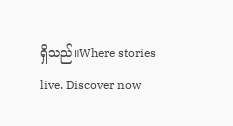ရှိသည်။Where stories live. Discover now